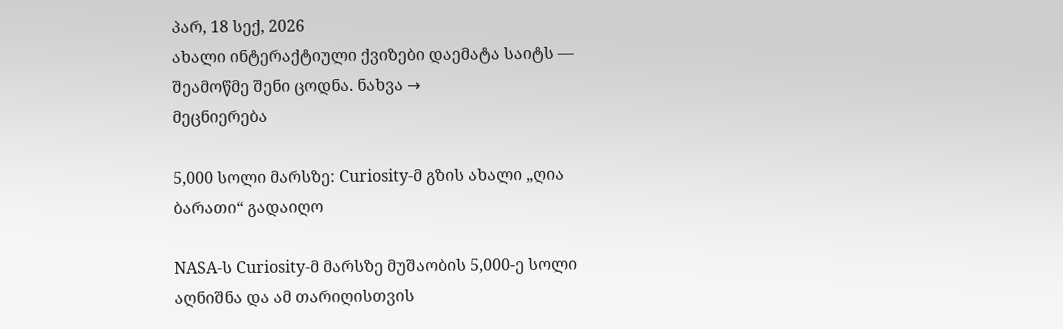პარ, 18 სექ, 2026
ახალი ინტერაქტიული ქვიზები დაემატა საიტს — შეამოწმე შენი ცოდნა. ნახვა →
მეცნიერება

5,000 სოლი მარსზე: Curiosity-მ გზის ახალი „ღია ბარათი“ გადაიღო

NASA-ს Curiosity-მ მარსზე მუშაობის 5,000-ე სოლი აღნიშნა და ამ თარიღისთვის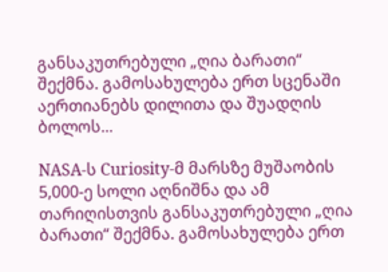განსაკუთრებული „ღია ბარათი“ შექმნა. გამოსახულება ერთ სცენაში აერთიანებს დილითა და შუადღის ბოლოს...

NASA-ს Curiosity-მ მარსზე მუშაობის 5,000-ე სოლი აღნიშნა და ამ თარიღისთვის განსაკუთრებული „ღია ბარათი“ შექმნა. გამოსახულება ერთ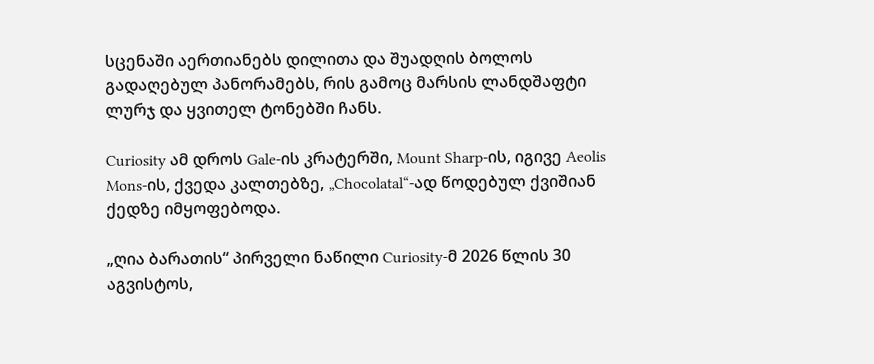სცენაში აერთიანებს დილითა და შუადღის ბოლოს გადაღებულ პანორამებს, რის გამოც მარსის ლანდშაფტი ლურჯ და ყვითელ ტონებში ჩანს.

Curiosity ამ დროს Gale-ის კრატერში, Mount Sharp-ის, იგივე Aeolis Mons-ის, ქვედა კალთებზე, „Chocolatal“-ად წოდებულ ქვიშიან ქედზე იმყოფებოდა.

„ღია ბარათის“ პირველი ნაწილი Curiosity-მ 2026 წლის 30 აგვისტოს,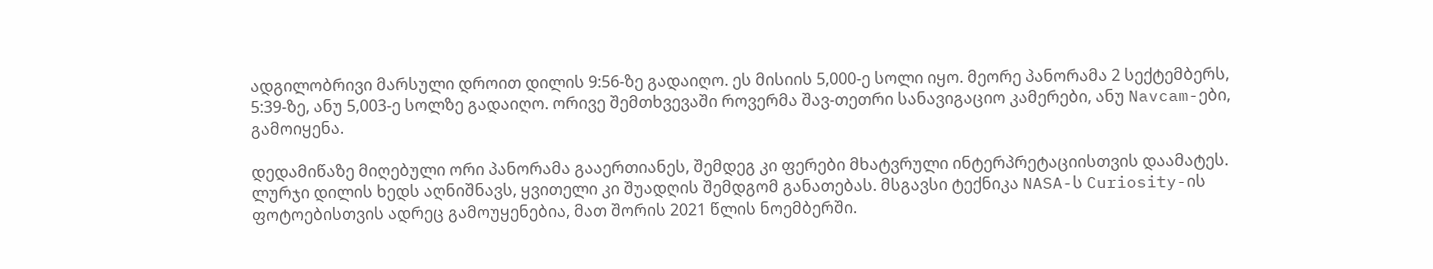ადგილობრივი მარსული დროით დილის 9:56-ზე გადაიღო. ეს მისიის 5,000-ე სოლი იყო. მეორე პანორამა 2 სექტემბერს, 5:39-ზე, ანუ 5,003-ე სოლზე გადაიღო. ორივე შემთხვევაში როვერმა შავ-თეთრი სანავიგაციო კამერები, ანუ Navcam-ები, გამოიყენა.

დედამიწაზე მიღებული ორი პანორამა გააერთიანეს, შემდეგ კი ფერები მხატვრული ინტერპრეტაციისთვის დაამატეს. ლურჯი დილის ხედს აღნიშნავს, ყვითელი კი შუადღის შემდგომ განათებას. მსგავსი ტექნიკა NASA-ს Curiosity-ის ფოტოებისთვის ადრეც გამოუყენებია, მათ შორის 2021 წლის ნოემბერში.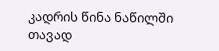კადრის წინა ნაწილში თავად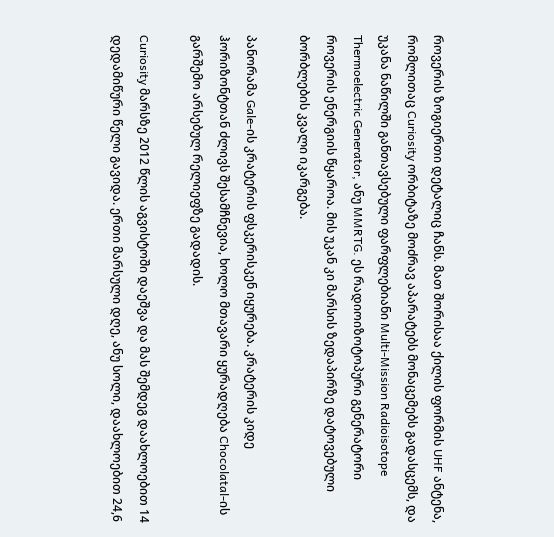როვერის ზოგიერთი დეტალიც ჩანს. მათ შორისაა ქილის ფორმის UHF ანტენა, რომლითაც Curiosity ორბიტაზე მოძრავ აპარატებს მონაცემებს გადასცემს, და უკანა ნაწილში განთავსებული ფარფლებიანი Multi-Mission Radioisotope Thermoelectric Generator, ანუ MMRTG. ეს რადიოიზოტოპური გენერატორი როვერის ენერგიის წყაროა. მის უკან კი მარსის ზედაპირზე დატოვებული ბორბლების კვალი იკარგება.

პანორამა Gale-ის კრატერის ფსკერისკენ იყურება. კრატერის კიდე ჰორიზონტთან ძლივს შესამჩნევია, ხოლო მთავარი ყურადღება Chocolatal-ის გარშემო არსებულ რელიეფზე გადადის.

Curiosity მარსზე 2012 წლის აგვისტოში დაეშვა და მას შემდეგ დაახლოებით 14 დედამიწური წელი გავიდა. ერთი მარსული დღე, ანუ სოლი, დაახლოებით 24,6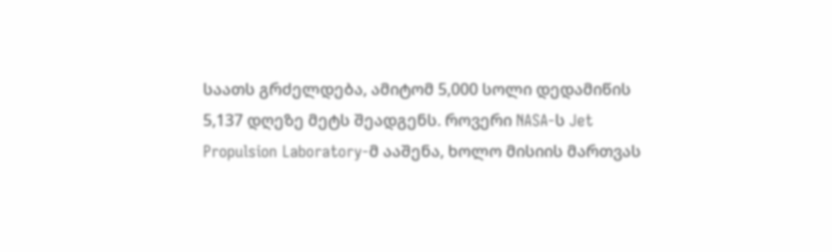საათს გრძელდება, ამიტომ 5,000 სოლი დედამიწის 5,137 დღეზე მეტს შეადგენს. როვერი NASA-ს Jet Propulsion Laboratory-მ ააშენა, ხოლო მისიის მართვას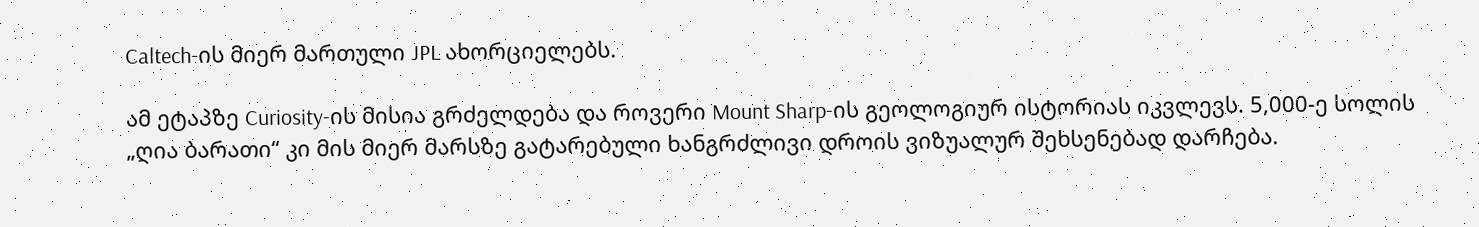Caltech-ის მიერ მართული JPL ახორციელებს.

ამ ეტაპზე Curiosity-ის მისია გრძელდება და როვერი Mount Sharp-ის გეოლოგიურ ისტორიას იკვლევს. 5,000-ე სოლის „ღია ბარათი“ კი მის მიერ მარსზე გატარებული ხანგრძლივი დროის ვიზუალურ შეხსენებად დარჩება.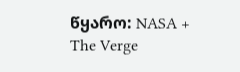წყარო: NASA + The Verge